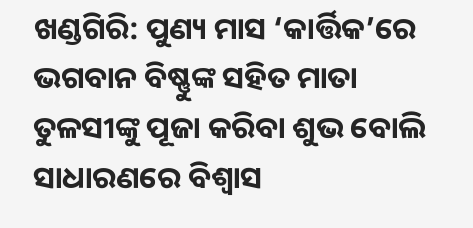ଖଣ୍ଡଗିରି: ପୁଣ୍ୟ ମାସ ‘କାର୍ତ୍ତିକ’ରେ ଭଗବାନ ବିଷ୍ଣୁଙ୍କ ସହିତ ମାତା ତୁଳସୀଙ୍କୁ ପୂଜା କରିବା ଶୁଭ ବୋଲି ସାଧାରଣରେ ବିଶ୍ବାସ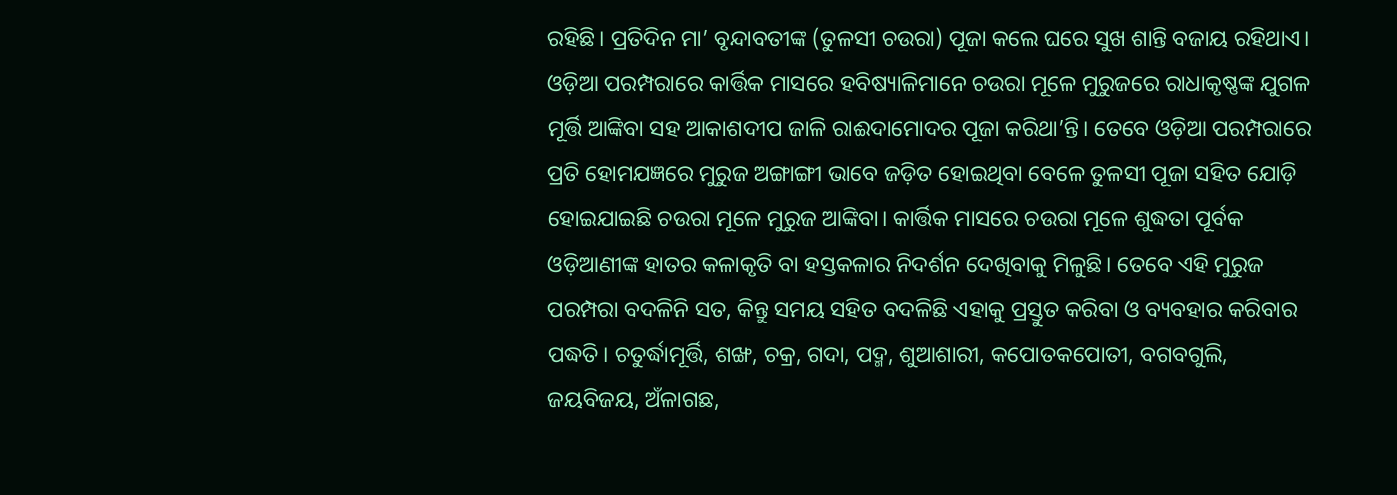ରହିଛି। ପ୍ରତିଦିନ ମା’ ବୃନ୍ଦାବତୀଙ୍କ (ତୁଳସୀ ଚଉରା) ପୂଜା କଲେ ଘରେ ସୁଖ ଶାନ୍ତି ବଜାୟ ରହିଥାଏ। ଓଡ଼ିଆ ପରମ୍ପରାରେ କାର୍ତ୍ତିକ ମାସରେ ହବିଷ୍ୟାଳିମାନେ ଚଉରା ମୂଳେ ମୁରୁଜରେ ରାଧାକୃଷ୍ଣଙ୍କ ଯୁଗଳ ମୂର୍ତ୍ତି ଆଙ୍କିବା ସହ ଆକାଶଦୀପ ଜାଳି ରାଈଦାମୋଦର ପୂଜା କରିଥା’ନ୍ତି। ତେବେ ଓଡ଼ିଆ ପରମ୍ପରାରେ ପ୍ରତି ହୋମଯଜ୍ଞରେ ମୁରୁଜ ଅଙ୍ଗାଙ୍ଗୀ ଭାବେ ଜଡ଼ିତ ହୋଇଥିବା ବେଳେ ତୁଳସୀ ପୂଜା ସହିତ ଯୋଡ଼ି ହୋଇଯାଇଛି ଚଉରା ମୂଳେ ମୁରୁଜ ଆଙ୍କିବା। କାର୍ତ୍ତିକ ମାସରେ ଚଉରା ମୂଳେ ଶୁଦ୍ଧତା ପୂର୍ବକ ଓଡ଼ିଆଣୀଙ୍କ ହାତର କଳାକୃତି ବା ହସ୍ତକଳାର ନିଦର୍ଶନ ଦେଖିବାକୁ ମିଳୁଛି। ତେବେ ଏହି ମୁରୁଜ ପରମ୍ପରା ବଦଳିନି ସତ, କିନ୍ତୁ ସମୟ ସହିତ ବଦଳିଛି ଏହାକୁ ପ୍ରସ୍ତୁତ କରିବା ଓ ବ୍ୟବହାର କରିବାର ପଦ୍ଧତି। ଚତୁର୍ଦ୍ଧାମୂର୍ତ୍ତି, ଶଙ୍ଖ, ଚକ୍ର, ଗଦା, ପଦ୍ମ, ଶୁଆଶାରୀ, କପୋତକପୋତୀ, ବଗବଗୁଲି, ଜୟବିଜୟ, ଅଁଳାଗଛ,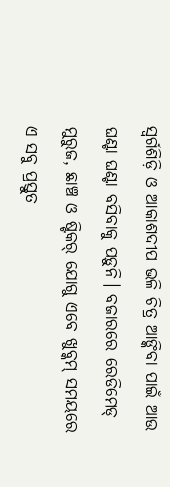ସ୍ୱର୍ଗଶିଡ଼ି ଓ ଆକାଶଦୀପ ଭଳି ଚିତ୍ର ଆଙ୍କିବା ପାଇଁ ଆଉ ଘଣ୍ଟା ଘଣ୍ଟା ବସିବାକୁ ପଡ଼ୁନି। ବଜାରରେ ରେଡିମେଡ୍ ମୁରୁଜ, ଛାଞ୍ଚ ଓ ଷ୍ଟିକର୍ ଯୋଗୁ ଏବେ ଖୁବ୍କମ୍ ସମୟରେ ଏ ସବୁ ପ୍ରସ୍ତୁତ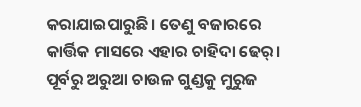କରାଯାଇପାରୁଛି। ତେଣୁ ବଜାରରେ କାର୍ତ୍ତିକ ମାସରେ ଏହାର ଚାହିଦା ଢେର୍।
ପୂର୍ବରୁ ଅରୁଆ ଚାଉଳ ଗୁଣ୍ଡକୁ ମୁରୁଜ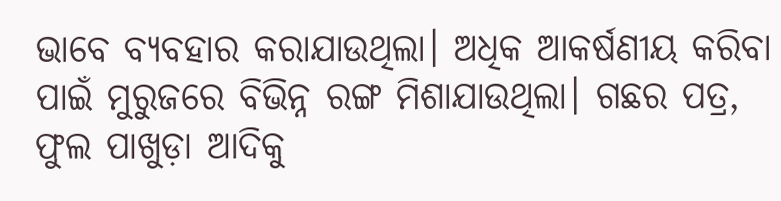ଭାବେ ବ୍ୟବହାର କରାଯାଉଥିଲା। ଅଧିକ ଆକର୍ଷଣୀୟ କରିବା ପାଇଁ ମୁରୁଜରେ ବିଭିନ୍ନ ରଙ୍ଗ ମିଶାଯାଉଥିଲା। ଗଛର ପତ୍ର, ଫୁଲ ପାଖୁଡ଼ା ଆଦିକୁ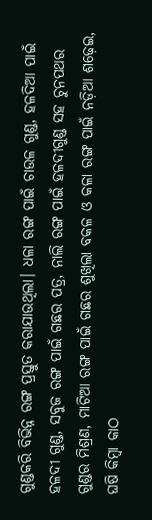ଗୁଣ୍ଡକରି ବିଭିନ୍ନ ରଙ୍ଗ ପ୍ରସ୍ତୁତ କରାଯାଉଥିଲା। ଧଳା ରଙ୍ଗ ପାଇଁ ଚାଉଳ ଗୁଣ୍ଡ, ହଳଦିଆ ପାଇଁ ହଳଦୀ ଗୁଣ୍ଡ, ସବୁଜ ରଙ୍ଗ ପାଇଁ ଗଛର ପତ୍ର, ନାଲି ରଙ୍ଗ ପାଇଁ ହଳଦୀଗୁଣ୍ଡ ସହ ଚୁନପଥର ଗୁଣ୍ଡର ମିଶ୍ରଣ, ମାଟିଆ ରଙ୍ଗ ପାଇଁ ଗଛର ଶୁଖିଲା ବକଳ ଓ କଳା ରଙ୍ଗ ପାଇଁ ନଡ଼ିଆ ଶଢ଼େଇ, ଘଷି କିମ୍ବା କାଠ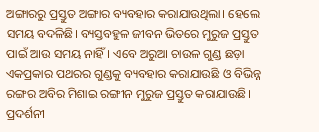ଅଙ୍ଗାରରୁ ପ୍ରସ୍ତୁତ ଅଙ୍ଗାର ବ୍ୟବହାର କରାଯାଉଥିଲା। ହେଲେ ସମୟ ବଦଳିଛି। ବ୍ୟସ୍ତବହୁଳ ଜୀବନ ଭିତରେ ମୁରୁଜ ପ୍ରସ୍ତୁତ ପାଇଁ ଆଉ ସମୟ ନାହିଁ। ଏବେ ଅରୁଆ ଚାଉଳ ଗୁଣ୍ଡ ଛଡ଼ା ଏକପ୍ରକାର ପଥରର ଗୁଣ୍ଡକୁ ବ୍ୟବହାର କରାଯାଉଛି ଓ ବିଭିନ୍ନ ରଙ୍ଗର ଅବିର ମିଶାଇ ରଙ୍ଗୀନ ମୁରୁଜ ପ୍ରସ୍ତୁତ କରାଯାଉଛି। ପ୍ରଦର୍ଶନୀ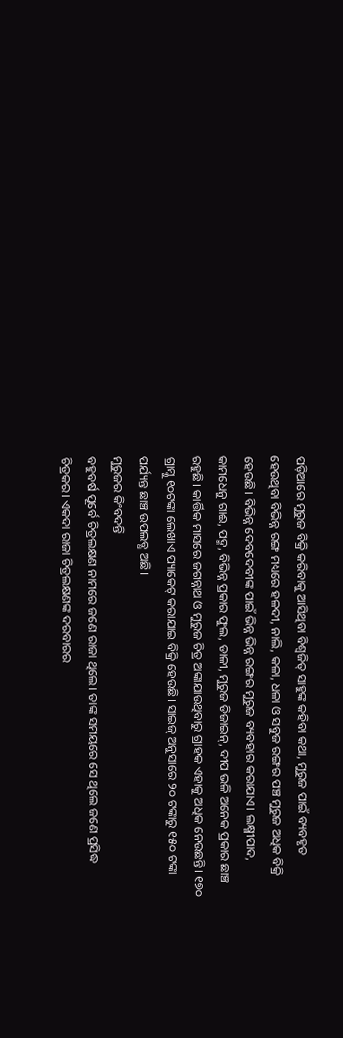ପଡ଼ିଆରେ ମୁରୁଜ ବିକ୍ରି କରିବାକୁ ଆସିଥିବା ବିଶ୍ବଜିତ୍ ସାହୁଙ୍କ କହିବା କଥା, ମୁରୁଜ ପାଇଁ ବ୍ୟବହୃତ ହେଉଥିବା ବିଭିନ୍ନ ରଙ୍ଗ ମଧ୍ୟରେ ହଳଦୀ, ନାଲି, କଳା, ଧଳା ଓ ସବୁଜ ରଙ୍ଗର ପଞ୍ଚ ମୁରୁଜ ଅଧିକ ବିକ୍ରି ହେଉଛି। ବିଭିନ୍ନ ଦେବଦେବୀଙ୍କ ପାଇଁ ଭିନ୍ନ ଭିନ୍ନ ରଙ୍ଗର ମୁରୁଜ ବ୍ୟବହାର କରାଯାଏ। ଲକ୍ଷ୍ମୀପାଦ, କାମଧେନୁ ଗାଈ, ପଦ୍ମ, ବିଭିନ୍ନ ପ୍ରକାର ଫୁଲ, ଡାଳୀ, ମୁରୁଜ ଡିଜାଇନ୍, ଦୀପ ଭଳି ଅନେକ ପ୍ରକାର ଛାଞ୍ଚ ରହୁଛି। କାର୍ତ୍ତିକ ମାସରେ ଜଗନ୍ନାଥ ଓ ମୁରୁଜ ଚିତ୍ର ଅଙ୍କାଯାଉଥିବାରୁ ଗ୍ରାହକ ଏହାକୁ ଅଧିକ ନେଉଛନ୍ତି। ୧୭୦ ଗ୍ରାମ୍କୁ ୧୦ଟଙ୍କା ଲେଖାଏ ପ୍ୟାକେଟ୍ କରାଯାଇ ବିକ୍ରି ହେଉଛି। ସାଇଜ୍ ଅନୁସାରେ ୨୦ ଟଙ୍କାରୁ ୧୫୦ ଟଙ୍କା ପର୍ଯ୍ୟନ୍ତ ଛାଞ୍ଚ ଉପଲବ୍ଧ ଅଛି।
ମୁରୁଜର କିଂବଦନ୍ତି
ବହୁବର୍ଷ ପୂର୍ବେ ଚିତ୍ରଲକ୍ଷଣ ନାମରେ ଜଣେ ରାଜା ଥିଲେ। ତାଙ୍କ ସମୟରେ ସେ ଥିଲେ ଜଣେ ପ୍ରସିଦ୍ଧ ଚିତ୍ରକର। ଏକଦା ରାଜା ଚିତ୍ରଲକ୍ଷଣଙ୍କ ଦରବାରର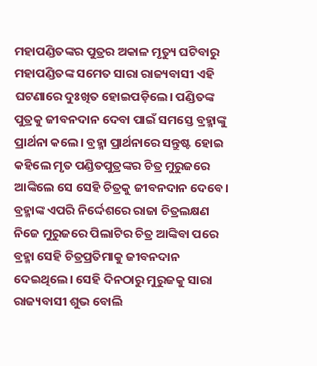ମହାପଣ୍ଡିତଙ୍କର ପୁତ୍ରର ଅକାଳ ମୃତ୍ୟୁ ଘଟିବାରୁ ମହାପଣ୍ଡିତଙ୍କ ସମେତ ସାରା ରାଜ୍ୟବାସୀ ଏହି ଘଟଣାରେ ଦୁଃଖିତ ହୋଇପଡ଼ିଲେ। ପଣ୍ଡିତଙ୍କ ପୁତ୍ରକୁ ଜୀବନଦାନ ଦେବା ପାଇଁ ସମସ୍ତେ ବ୍ରହ୍ମାଙ୍କୁ ପ୍ରାର୍ଥନା କଲେ। ବ୍ରହ୍ମା ପ୍ରାର୍ଥନାରେ ସନ୍ତୁଷ୍ଟ ହୋଇ କହିଲେ ମୃତ ପଣ୍ଡିତପୁତ୍ରଙ୍କର ଚିତ୍ର ମୁରୁଜରେ ଆଙ୍କିଲେ ସେ ସେହି ଚିତ୍ରକୁ ଜୀବନଦାନ ଦେବେ। ବ୍ରହ୍ମାଙ୍କ ଏପରି ନିର୍ଦ୍ଦେଶରେ ରାଜା ଚିତ୍ରଲକ୍ଷଣ ନିଜେ ମୁରୁଜରେ ପିଲାଟିର ଚିତ୍ର ଆଙ୍କିବା ପରେ ବ୍ରହ୍ମା ସେହି ଚିତ୍ରପ୍ରତିମାକୁ ଜୀବନଦାନ ଦେଇଥିଲେ। ସେହି ଦିନଠାରୁ ମୁରୁଜକୁ ସାରା ରାଜ୍ୟବାସୀ ଶୁଭ ବୋଲି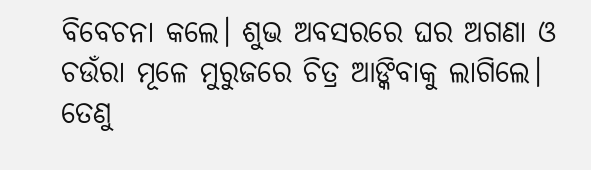ବିବେଚନା କଲେ। ଶୁଭ ଅବସରରେ ଘର ଅଗଣା ଓ ଚଉଁରା ମୂଳେ ମୁରୁଜରେ ଚିତ୍ର ଆଙ୍କିବାକୁ ଲାଗିଲେ। ତେଣୁ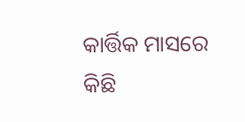କାର୍ତ୍ତିକ ମାସରେ କିଛି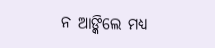ନ ଆଙ୍କିଲେ ମଧ୍ୟ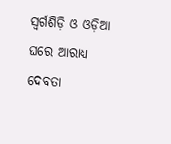ସ୍ୱର୍ଗଶିଡ଼ି ଓ ଓଡ଼ିଆ ଘରେ ଆରାଧ୍ୟ ଦେବତା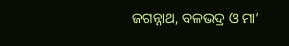ଜଗନ୍ନାଥ, ବଳଭଦ୍ର ଓ ମା’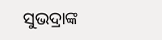ସୁଭଦ୍ରାଙ୍କ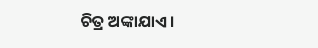ଚିତ୍ର ଅଙ୍କାଯାଏ।